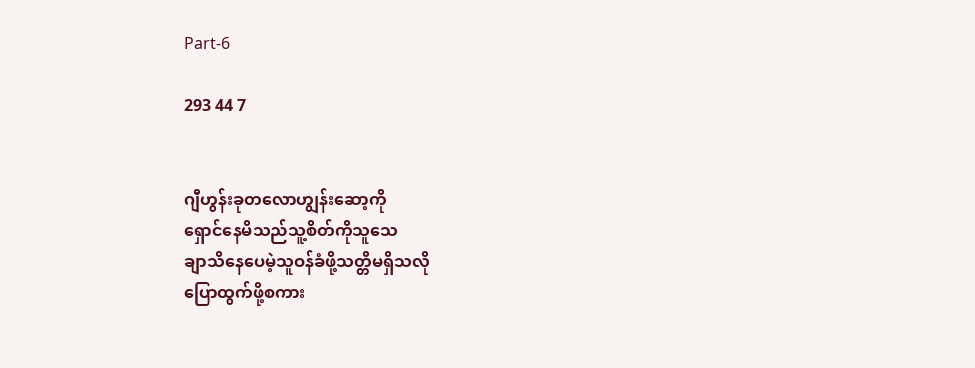Part-6

293 44 7


ဂျီဟွန်းခုတလောဟျွန်းဆော့ကို
ရှောင်နေမိသည်သူ့စိတ်ကိုသူသေ
ချာသိနေပေမဲ့သူဝန်ခံဖို့သတ္တိမရှိသလို
ပြောထွက်ဖို့စကား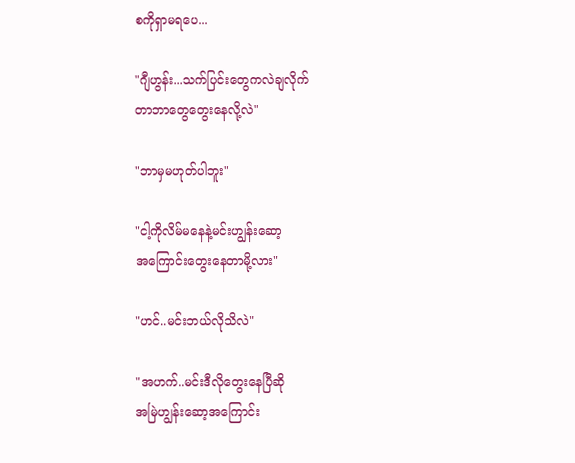စကိုရှာမရပေ...

"ဂျီဟွန်း...သက်ပြင်းတွေကလဲချလိုက်
တာဘာတွေတွေးနေလို့လဲ"

"ဘာမှမဟုတ်ပါဘူး"

"ငါ့ကိုလိမ်မနေနဲ့မင်းဟျွန်းဆော့
အကြောင်းတွေးနေတာမို့လား"

"ဟင်..မင်းဘယ်လိုသိလဲ"

"အဟက်..မင်းဒီလိုတွေးနေပြီဆို
အမြဲဟျွန်းဆော့အကြောင်း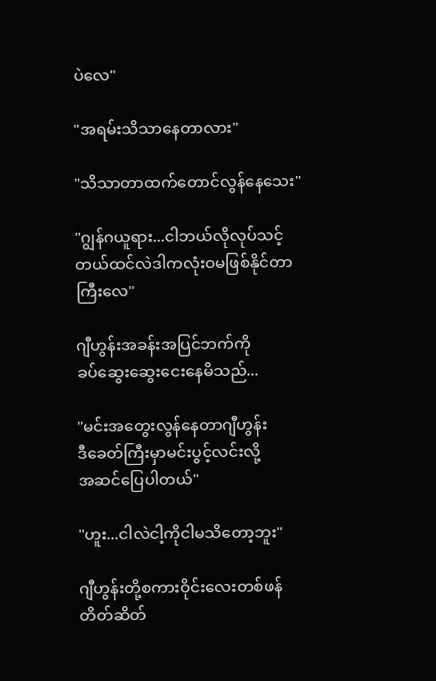ပဲလေ"

"အရမ်းသိသာနေတာလား"

"သိသာတာထက်တောင်လွန်နေသေး"

"ဂျွန်ဂယူရား...ငါဘယ်လိုလုပ်သင့်
တယ်ထင်လဲဒါကလုံးဝမဖြစ်နိုင်တာ
ကြီးလေ"

ဂျီဟွန်းအခန်းအပြင်ဘက်ကို
ခပ်ဆွေးဆွေးငေးနေမိသည်...

"မင်းအတွေးလွန်နေတာဂျီဟွန်း
ဒီခေတ်ကြီးမှာမင်းပွင့်လင်းလို့
အဆင်ပြေပါတယ်"

"ဟူး...ငါလဲငါ့ကိုငါမသိတော့ဘူး"

ဂျီဟွန်းတို့စကားဝိုင်းလေးတစ်ဖန်
တိတ်ဆိတ်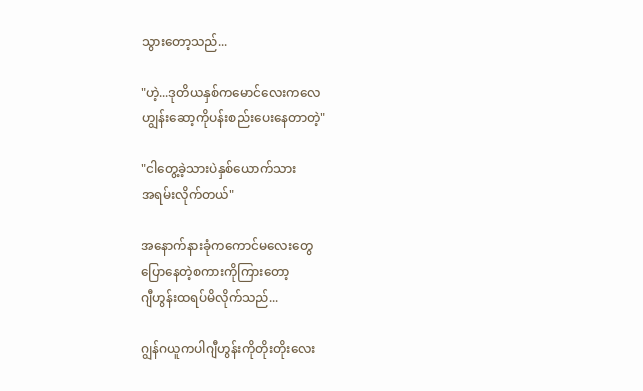သွားတော့သည်...

"ဟဲ့...ဒုတိယနှစ်ကမောင်လေးကလေ
ဟျွန်းဆော့ကိုပန်းစည်းပေးနေတာတဲ့"

"ငါတွေ့ခဲ့သားပဲနှစ်ယောက်သား
အရမ်းလိုက်တယ်"

အနောက်နားခုံကကောင်မလေးတွေ
ပြောနေတဲ့စကားကိုကြားတော့
ဂျီဟွန်းထရပ်မိလိုက်သည်...

ဂျွန်ဂယူကပါဂျီဟွန်းကိုတိုးတိုးလေး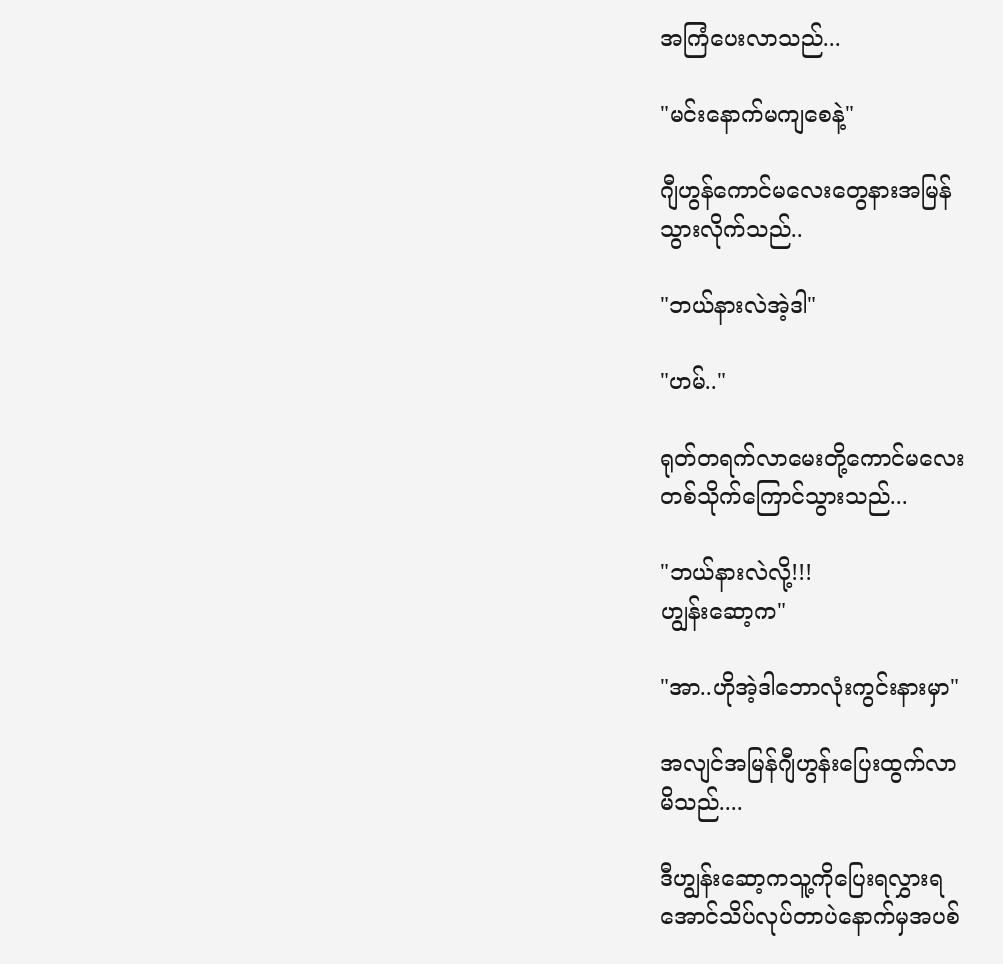အကြံပေးလာသည်...

"မင်းနောက်မကျစေနဲ့"

ဂျီဟွန်ကောင်မလေးတွေနားအမြန်
သွားလိုက်သည်..

"ဘယ်နားလဲအဲ့ဒါ"

"ဟမ်.."

ရုတ်တရက်လာမေးတို့ကောင်မလေး
တစ်သိုက်ကြောင်သွားသည်...

"ဘယ်နားလဲလို့!!!
ဟျွန်းဆော့က"

"အာ..ဟိုအဲ့ဒါဘောလုံးကွင်းနားမှာ"

အလျင်အမြန်ဂျီဟွန်းပြေးထွက်လာ
မိသည်....

ဒီဟျွန်းဆော့ကသူ့ကိုပြေးရလွှားရ
အောင်သိပ်လုပ်တာပဲနောက်မှအပစ်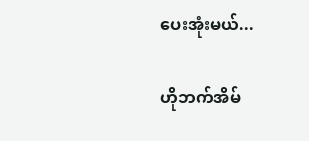ပေးအုံးမယ်...

ဟိုဘက်အိမ်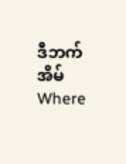ဒီဘက်အိမ်Where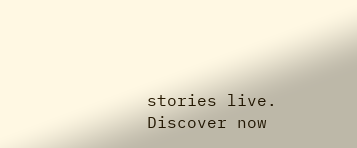stories live. Discover now